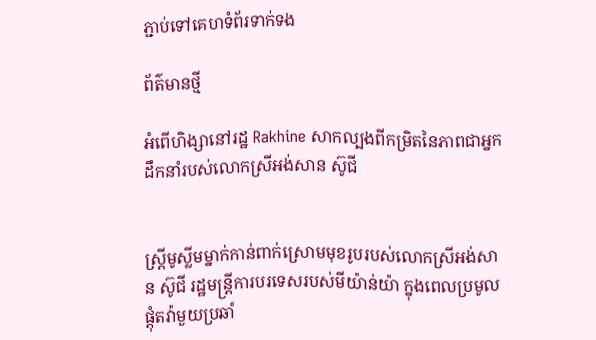ភ្ជាប់ទៅគេហទំព័រទាក់ទង

ព័ត៌មានថ្មី

អំពើហិង្សានៅរដ្ឋ Rakhine សាកល្បងពីកម្រិតនៃភាពជាអ្នកដឹកនាំរបស់លោកស្រីអង់សាន ស៊ូជី


ស្រ្តីមូស្លីមម្នាក់កាន់ពាក់ស្រោមមុខរូបរបស់លោកស្រីអង់សាន ស៊ូជី រដ្ឋមន្រ្តីការបរទេសរបស់មីយ៉ាន់យ៉ា ក្នុងពេលប្រមូលផ្តុំតវ៉ាមួយប្រឆាំ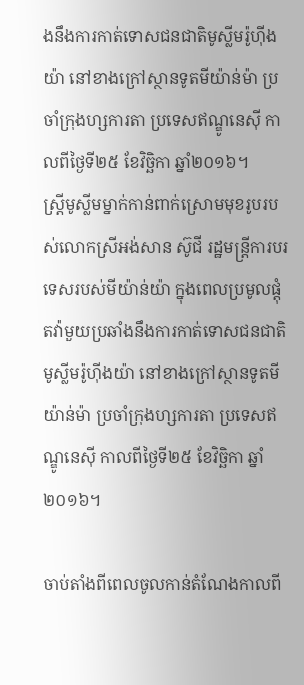ងនឹងការកាត់ទោសជនជាតិមូស្លីមរ៉ូហ៊ីងយ៉ា នៅខាងក្រៅស្ថានទូតមីយ៉ាន់ម៉ា ប្រចាំក្រុងហ្សការតា ប្រទេសឥណ្ឌូនេស៊ី កាលពីថ្ងៃទី២៥ ខែវិច្ឆិកា ឆ្នាំ២០១៦។
ស្រ្តីមូស្លីមម្នាក់កាន់ពាក់ស្រោមមុខរូបរបស់លោកស្រីអង់សាន ស៊ូជី រដ្ឋមន្រ្តីការបរទេសរបស់មីយ៉ាន់យ៉ា ក្នុងពេលប្រមូលផ្តុំតវ៉ាមួយប្រឆាំងនឹងការកាត់ទោសជនជាតិមូស្លីមរ៉ូហ៊ីងយ៉ា នៅខាងក្រៅស្ថានទូតមីយ៉ាន់ម៉ា ប្រចាំក្រុងហ្សការតា ប្រទេសឥណ្ឌូនេស៊ី កាលពីថ្ងៃទី២៥ ខែវិច្ឆិកា ឆ្នាំ២០១៦។

ចាប់តាំងពីពេលចូលកាន់តំណែងកាលពី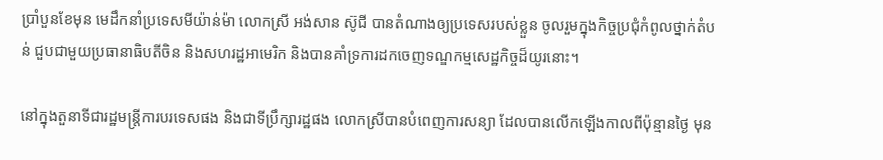ប្រាំបួនខែមុន មេដឹកនាំប្រទេសមីយ៉ាន់ម៉ា លោកស្រី អង់សាន ស៊ូជី បានតំណាងឲ្យប្រទេសរបស់ខ្លួន ចូលរួមក្នុងកិច្ចប្រជុំកំពូលថ្នាក់តំបន់ ជួបជាមួយប្រធានាធិបតីចិន និងសហរដ្ឋអាមេរិក និងបានគាំទ្រការដកចេញទណ្ឌកម្មសេដ្ឋកិច្ចដ៏យូរនោះ។

នៅក្នុងតួនាទីជារដ្ឋមន្ត្រីការបរទេសផង និងជាទីប្រឹក្សារដ្ឋផង លោកស្រីបានបំពេញការសន្យា ដែលបានលើកឡើងកាលពីប៉ុន្មានថ្ងៃ មុន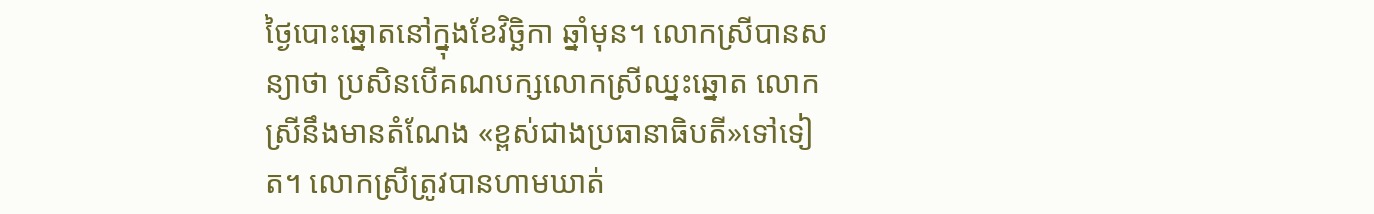ថ្ងៃបោះឆ្នោតនៅក្នុងខែវិច្ឆិកា ឆ្នាំមុន។ លោកស្រីបានសន្យាថា ប្រសិនបើគណបក្សលោកស្រីឈ្នះឆ្នោត លោកស្រីនឹងមានតំណែង «ខ្ពស់ជាងប្រធានាធិបតី»ទៅទៀត។ លោកស្រីត្រូវបានហាមឃាត់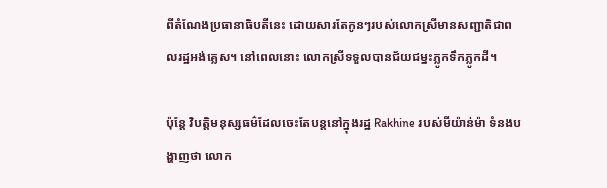ពីតំណែងប្រធានាធិបតីនេះ ដោយសារតែកូនៗរបស់លោកស្រីមានសញ្ជាតិជាពលរដ្ឋអង់គ្លេស។ នៅពេលនោះ លោកស្រីទទួលបានជ័យជម្នះភ្លូកទឹកភ្លូកដី។

ប៉ុន្តែ វិបត្តិមនុស្សធម៌ដែលចេះតែបន្តនៅក្នុងរដ្ឋ Rakhine របស់មីយ៉ាន់ម៉ា ទំនងបង្ហាញថា លោក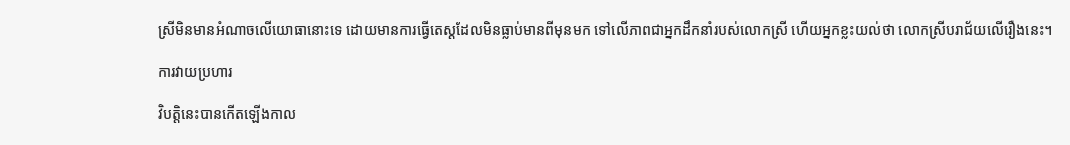ស្រីមិនមានអំណាចលើយោធានោះទេ ដោយមានការធ្វើតេស្តដែលមិនធ្លាប់មានពីមុនមក ទៅលើភាពជាអ្នកដឹកនាំរបស់លោកស្រី ហើយអ្នកខ្លះយល់ថា លោកស្រីបរាជ័យលើរឿងនេះ។

ការវាយប្រហារ

វិបត្តិនេះបានកើតឡើងកាល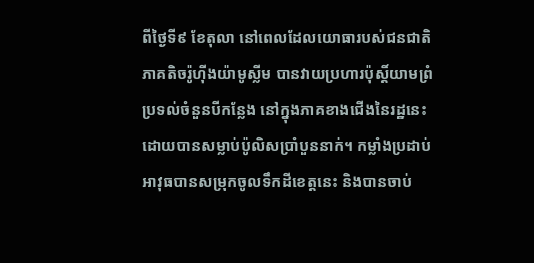ពីថ្ងៃទី៩ ខែតុលា នៅពេលដែលយោធារបស់ជនជាតិភាគតិចរ៉ូហ៊ីងយ៉ាមូស្លីម បានវាយប្រហារប៉ុស្តិ៍យាមព្រំប្រទល់ចំនួនបីកន្លែង នៅក្នុងភាគខាងជើងនៃរដ្ឋនេះ ដោយបានសម្លាប់ប៉ូលិសប្រាំបួននាក់។ កម្លាំងប្រដាប់អាវុធបានសម្រុកចូលទឹកដីខេត្តនេះ និងបានចាប់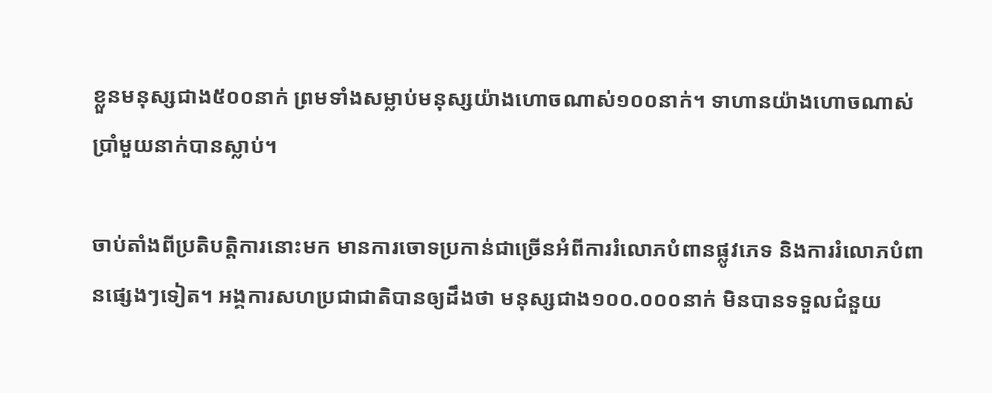ខ្លួនមនុស្សជាង៥០០នាក់ ព្រមទាំងសម្លាប់មនុស្សយ៉ាងហោចណាស់១០០នាក់។ ទាហានយ៉ាងហោចណាស់ប្រាំមួយនាក់បានស្លាប់។

ចាប់តាំងពីប្រតិបត្តិការនោះមក មានការចោទប្រកាន់ជាច្រើនអំពីការរំលោភបំពានផ្លូវភេទ និងការរំលោភបំពានផ្សេងៗទៀត។ អង្គការសហប្រជាជាតិបានឲ្យដឹងថា មនុស្សជាង១០០.០០០នាក់ មិនបានទទួលជំនួយ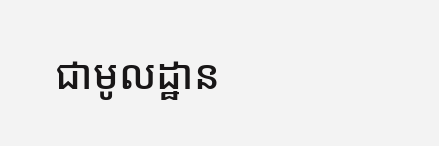ជាមូលដ្ឋាន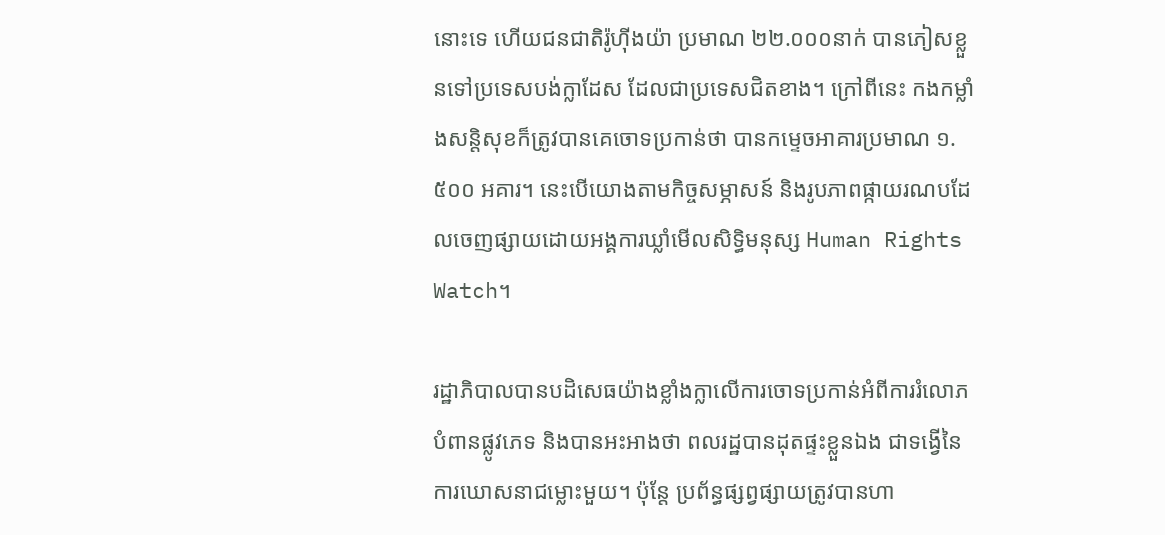នោះទេ ហើយជនជាតិរ៉ូហ៊ីងយ៉ា ប្រមាណ ២២.០០០នាក់ បានភៀសខ្លួនទៅប្រទេសបង់ក្លាដែស ដែលជាប្រទេសជិតខាង។ ក្រៅពីនេះ កងកម្លាំងសន្តិសុខក៏ត្រូវបានគេចោទប្រកាន់ថា បានកម្ទេចអាគារប្រមាណ ១.៥០០ អគារ។ នេះបើយោងតាមកិច្ចសម្ភាសន៍ និងរូបភាពផ្កាយរណបដែលចេញផ្សាយដោយអង្គការឃ្លាំមើលសិទ្ធិមនុស្ស Human Rights Watch។

រដ្ឋាភិបាលបានបដិសេធយ៉ាងខ្លាំងក្លាលើការចោទប្រកាន់អំពីការរំលោភបំពានផ្លូវភេទ និងបានអះអាងថា ពលរដ្ឋបានដុតផ្ទះខ្លួនឯង ជាទង្វើនៃការឃោសនាជម្លោះមួយ។ ប៉ុន្តែ ប្រព័ន្ធផ្សព្វផ្សាយត្រូវបានហា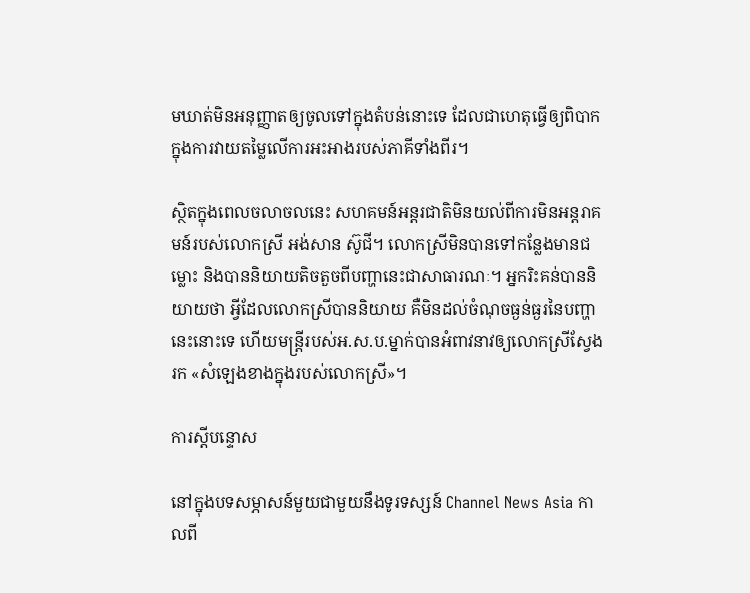មឃាត់មិនអនុញ្ញាតឲ្យចូលទៅក្នុងតំបន់នោះទេ ដែលជាហេតុធ្វើឲ្យពិបាកក្នុងការវាយតម្លៃលើការអះអាងរបស់ភាគីទាំងពីរ។

ស្ថិតក្នុងពេលចលាចលនេះ សហគមន៍អន្តរជាតិមិនយល់ពីការមិនអន្តរាគមន៍របស់លោកស្រី អង់សាន ស៊ូជី។ លោកស្រីមិនបានទៅកន្លែងមានជម្លោះ និងបាននិយាយតិចតួចពីបញ្ហានេះជាសាធារណៈ។ អ្នករិះគន់បាននិយាយថា អ្វីដែលលោកស្រីបាននិយាយ គឺមិនដល់ចំណុចធ្ងន់ធ្ងរនៃបញ្ហានេះនោះទេ ហើយមន្ត្រីរបស់អ.ស.ប.ម្នាក់បានអំពាវនាវឲ្យលោកស្រីស្វែងរក «សំឡេងខាងក្នុងរបស់លោកស្រី»។

ការស្ដីបន្ទោស

នៅក្នុងបទសម្ភាសន៍មួយជាមួយនឹងទូរទស្សន៍ Channel News Asia កាលពី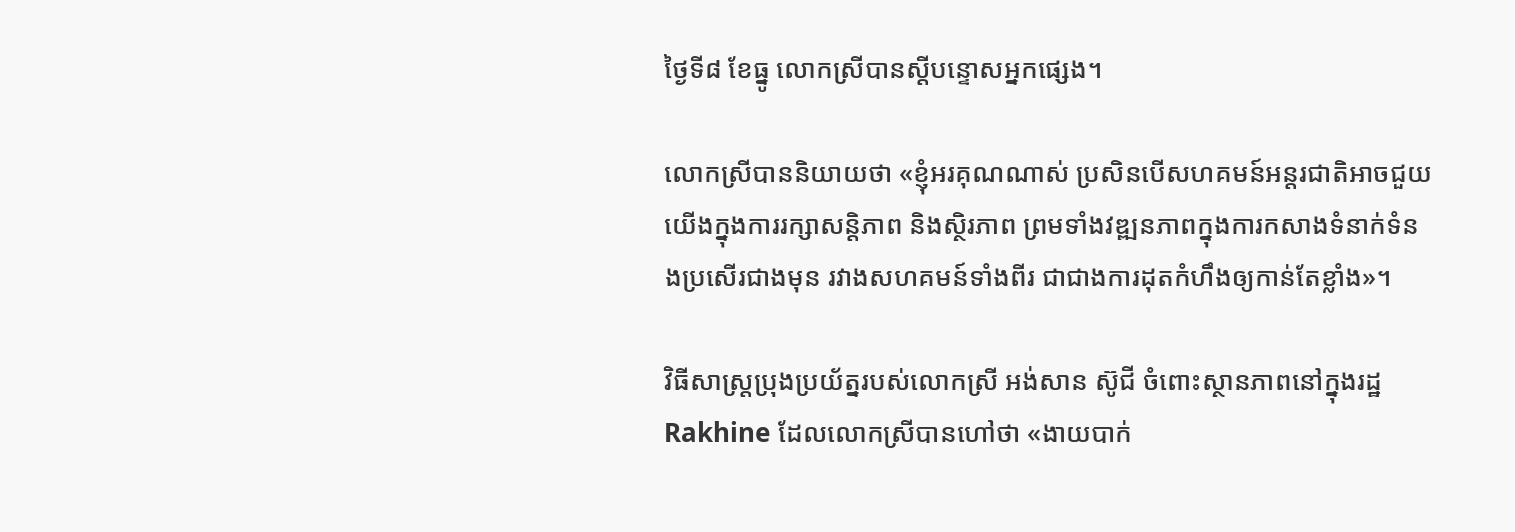ថ្ងៃទី៨ ខែធ្នូ លោកស្រីបានស្ដីបន្ទោសអ្នកផ្សេង។

លោកស្រីបាននិយាយថា «ខ្ញុំអរគុណណាស់ ប្រសិនបើសហគមន៍អន្តរជាតិអាចជួយយើងក្នុងការរក្សាសន្តិភាព និងស្ថិរភាព ព្រមទាំងវឌ្ឍនភាពក្នុងការកសាងទំនាក់ទំនងប្រសើរជាងមុន រវាងសហគមន៍ទាំងពីរ ជាជាងការដុតកំហឹងឲ្យកាន់តែខ្លាំង»។

វិធីសាស្ត្រប្រុងប្រយ័ត្នរបស់លោកស្រី អង់សាន ស៊ូជី ចំពោះស្ថានភាពនៅក្នុងរដ្ឋ Rakhine ដែលលោកស្រីបានហៅថា «ងាយបាក់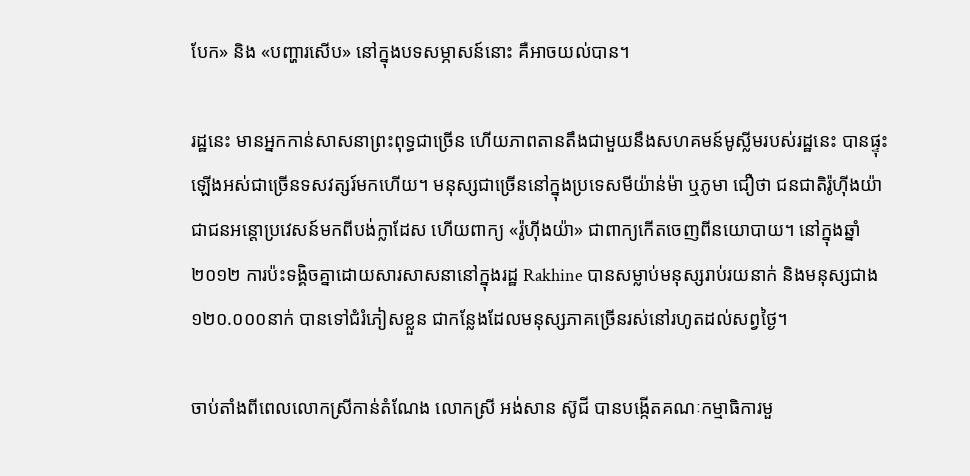បែក» និង «បញ្ហារសើប» នៅក្នុងបទសម្ភាសន៍នោះ គឺអាចយល់បាន។

រដ្ឋនេះ មានអ្នកកាន់សាសនាព្រះពុទ្ធជាច្រើន ហើយភាពតានតឹងជាមួយនឹងសហគមន៍មូស្លីមរបស់រដ្ឋនេះ បានផ្ទុះឡើងអស់ជាច្រើនទសវត្សរ៍មកហើយ។ មនុស្សជាច្រើននៅក្នុងប្រទេសមីយ៉ាន់ម៉ា ឬភូមា ជឿថា ជនជាតិរ៉ូហ៊ីងយ៉ា ជាជនអន្តោប្រវេសន៍មកពីបង់ក្លាដែស ហើយពាក្យ «រ៉ូហ៊ីងយ៉ា» ជាពាក្យកើតចេញពីនយោបាយ។ នៅក្នុងឆ្នាំ២០១២ ការប៉ះទង្គិចគ្នាដោយសារសាសនានៅក្នុងរដ្ឋ Rakhine បានសម្លាប់មនុស្សរាប់រយនាក់ និងមនុស្សជាង១២០.០០០នាក់ បានទៅជំរំភៀសខ្លួន ជាកន្លែងដែលមនុស្សភាគច្រើនរស់នៅរហូតដល់សព្វថ្ងៃ។

ចាប់តាំងពីពេលលោកស្រីកាន់តំណែង លោកស្រី អង់សាន ស៊ូជី បានបង្កើតគណៈកម្មាធិការមួ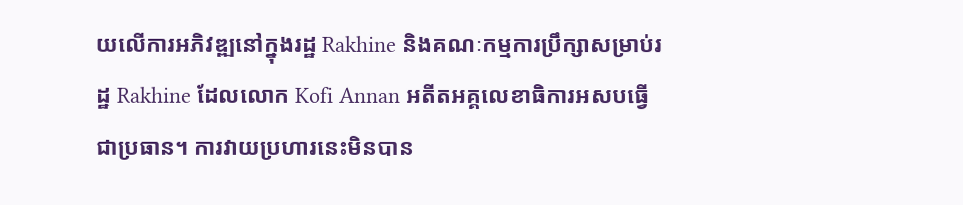យលើការអភិវឌ្ឍនៅក្នុងរដ្ឋ Rakhine និងគណៈកម្មការប្រឹក្សាសម្រាប់រដ្ឋ Rakhine ដែលលោក Kofi Annan អតីតអគ្គលេខាធិការអសបធ្វើជាប្រធាន។ ការវាយប្រហារនេះមិនបាន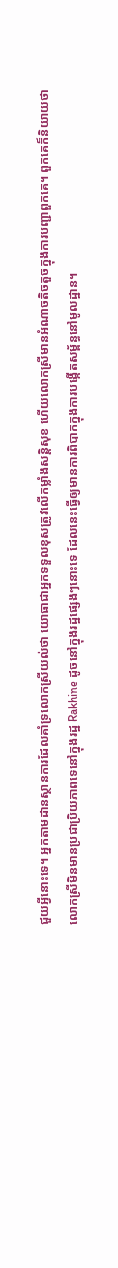ជួយអ្វីនោះទេ។ អ្នកតាមដានស្ថានការដែលគាំទ្រលោកស្រីយល់ថា យោធាជាអ្នកទទួលខុសត្រូវលើកម្លាំងសន្តិសុខ ហើយលោកស្រីមានអំណាចតិចតួចក្នុងការបញ្ជាពួកគេ។ ពួកគេក៏និយាយថា លោកស្រីមិនមានប្រជាប្រិយភាពទេនៅក្នុងរដ្ឋ Rakhine ដូចនៅក្នុងរដ្ឋផ្សេងៗនោះទេ ដែលនេះធ្វើឲ្យមានការពិបាកក្នុងការបង្កើតសម្ព័ន្ធនៅមូលដ្ឋាន។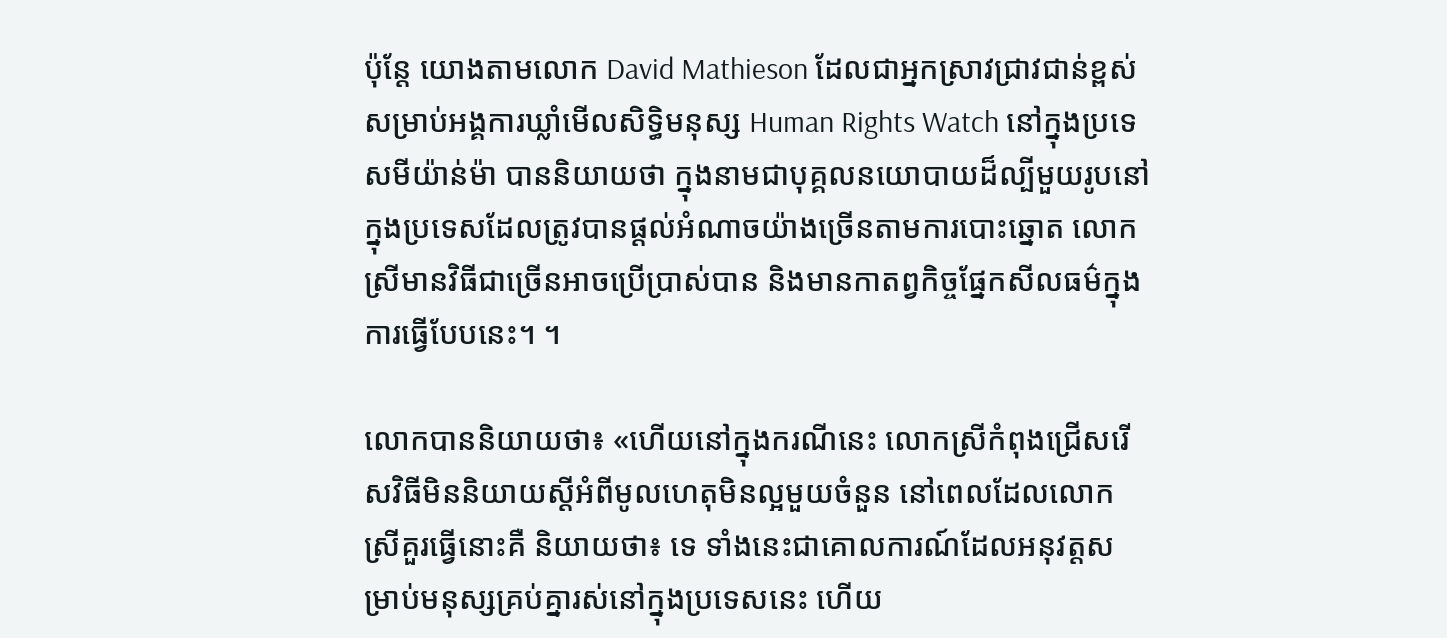ប៉ុន្តែ យោងតាមលោក David Mathieson ដែលជាអ្នកស្រាវជ្រាវជាន់ខ្ពស់សម្រាប់អង្គការឃ្លាំមើលសិទ្ធិមនុស្ស Human Rights Watch នៅក្នុងប្រទេសមីយ៉ាន់ម៉ា បាននិយាយថា ក្នុងនាមជាបុគ្គលនយោបាយដ៏ល្បីមួយរូបនៅក្នុងប្រទេសដែលត្រូវបានផ្ដល់អំណាចយ៉ាងច្រើនតាមការបោះឆ្នោត លោកស្រីមានវិធីជាច្រើនអាចប្រើប្រាស់បាន និងមានកាតព្វកិច្ចផ្នែកសីលធម៌ក្នុងការធ្វើបែបនេះ។ ។

លោកបាននិយាយថា៖ «ហើយនៅក្នុងករណីនេះ លោកស្រីកំពុងជ្រើសរើសវិធីមិននិយាយស្ដីអំពីមូលហេតុមិនល្អមួយចំនួន នៅពេលដែលលោកស្រីគួរធ្វើនោះគឺ និយាយថា៖ ទេ ទាំងនេះជាគោលការណ៍ដែលអនុវត្តសម្រាប់មនុស្សគ្រប់គ្នារស់នៅក្នុងប្រទេសនេះ ហើយ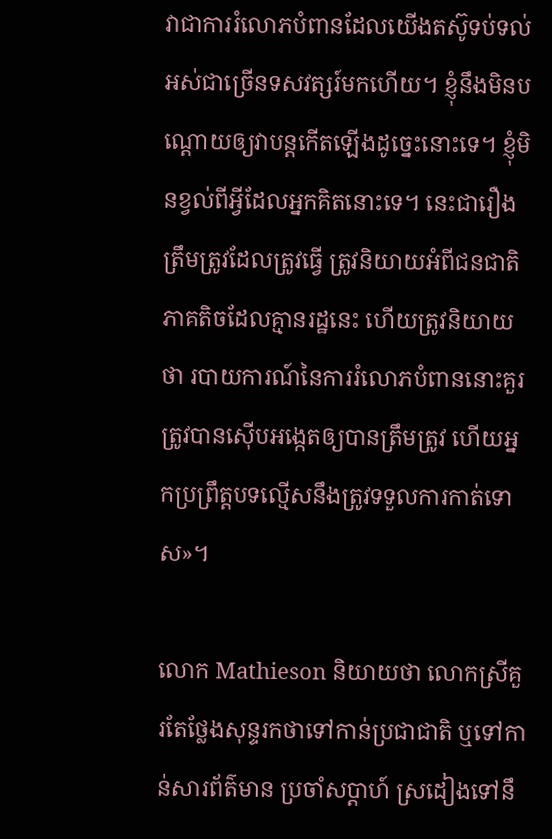វាជាការរំលោភបំពានដែលយើងតស៊ូទប់ទល់អស់ជាច្រើនទសវត្សរ៍មកហើយ។ ខ្ញុំនឹងមិនបណ្ដោយឲ្យវាបន្តកើតឡើងដូច្នេះនោះទេ។ ខ្ញុំមិនខ្វល់ពីអ្វីដែលអ្នកគិតនោះទេ។ នេះជារឿងត្រឹមត្រូវដែលត្រូវធ្វើ ត្រូវនិយាយអំពីជនជាតិភាគតិចដែលគ្មានរដ្ឋនេះ ហើយត្រូវនិយាយថា របាយការណ៍នៃការរំលោភបំពាននោះគួរត្រូវបានស៊ើបអង្កេតឲ្យបានត្រឹមត្រូវ ហើយអ្នកប្រព្រឹត្តបទល្មើសនឹងត្រូវទទួលការកាត់ទោស»។

លោក Mathieson និយាយថា លោកស្រីគួរតែថ្លែងសុន្ទរកថាទៅកាន់ប្រជាជាតិ ឬទៅកាន់សារព័ត៌មាន ប្រចាំសប្ដាហ៍ ស្រដៀងទៅនឹ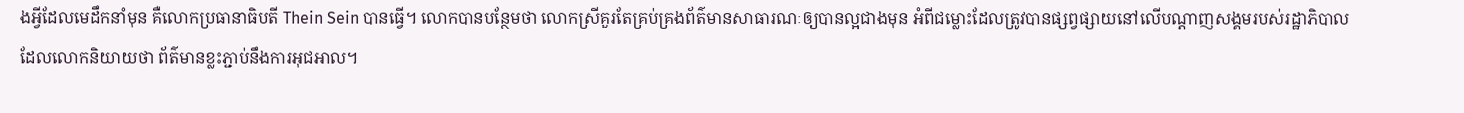ងអ្វីដែលមេដឹកនាំមុន គឺលោកប្រធានាធិបតី Thein Sein បានធ្វើ។ លោកបានបន្ថែមថា លោកស្រីគួរតែគ្រប់គ្រងព័ត៌មានសាធារណៈឲ្យបានល្អជាងមុន អំពីជម្លោះដែលត្រូវបានផ្សព្វផ្សាយនៅលើបណ្ដាញសង្គមរបស់រដ្ឋាភិបាល ដែលលោកនិយាយថា ព័ត៌មានខ្លះភ្ជាប់នឹងការអុជអាល។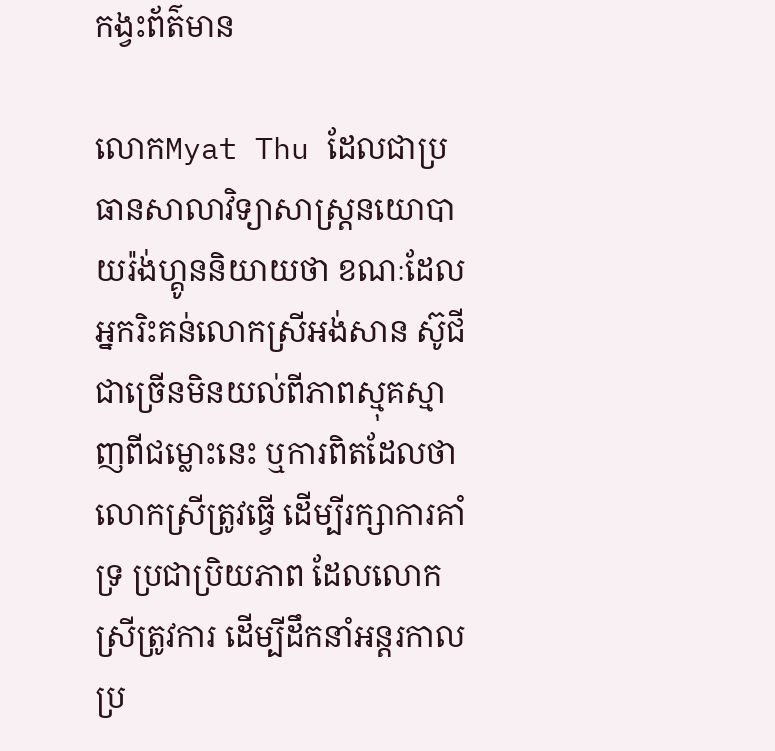កង្វះព័ត៌មាន

លោកMyat Thu ដែលជាប្រធានសាលាវិទ្យាសាស្រ្តនយោបាយរ៉ង់ហ្គូននិយាយថា ខណៈដែលអ្នករិះគន់លោកស្រីអង់សាន ស៊ូជី ជាច្រើនមិនយល់ពីភាពស្មុគស្មាញពីជម្លោះនេះ ឬការពិតដែលថាលោកស្រីត្រូវធ្វើ ដើម្បីរក្សាការគាំទ្រ ប្រជាប្រិយភាព ដែលលោកស្រីត្រូវការ ដើម្បីដឹកនាំអន្តរកាលប្រ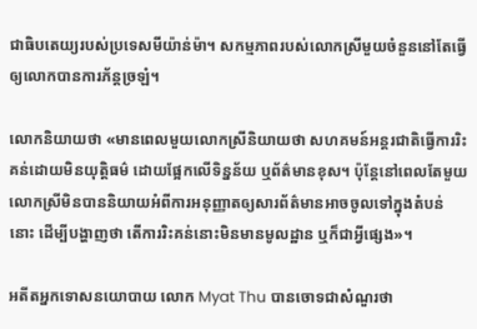ជាធិបតេយ្យរបស់ប្រទេសមីយ៉ាន់ម៉ា។ សកម្មភាពរបស់លោកស្រីមួយចំនួននៅតែធ្វើឲ្យលោកបានការភ័ន្តច្រឡំ។

លោកនិយាយថា «មានពេលមួយលោកស្រីនិយាយថា សហគមន៍អន្តរជាតិធ្វើការរិះគន់ដោយមិនយុត្តិធម៌ ដោយផ្អែកលើទិន្នន័យ ឬព័ត៌មានខុស។ ប៉ុន្តែនៅពេលតែមួយ លោកស្រីមិនបាននិយាយអំពីការអនុញ្ញាតឲ្យសារព័ត៌មានអាចចូលទៅក្នុងតំបន់នោះ ដើម្បីបង្ហាញថា តើការរិះគន់នោះមិនមានមូលដ្ឋាន ឬក៏ជាអ្វីផ្សេង»។

អតីតអ្នកទោសនយោបាយ លោក Myat Thu បានចោទជាសំណួរថា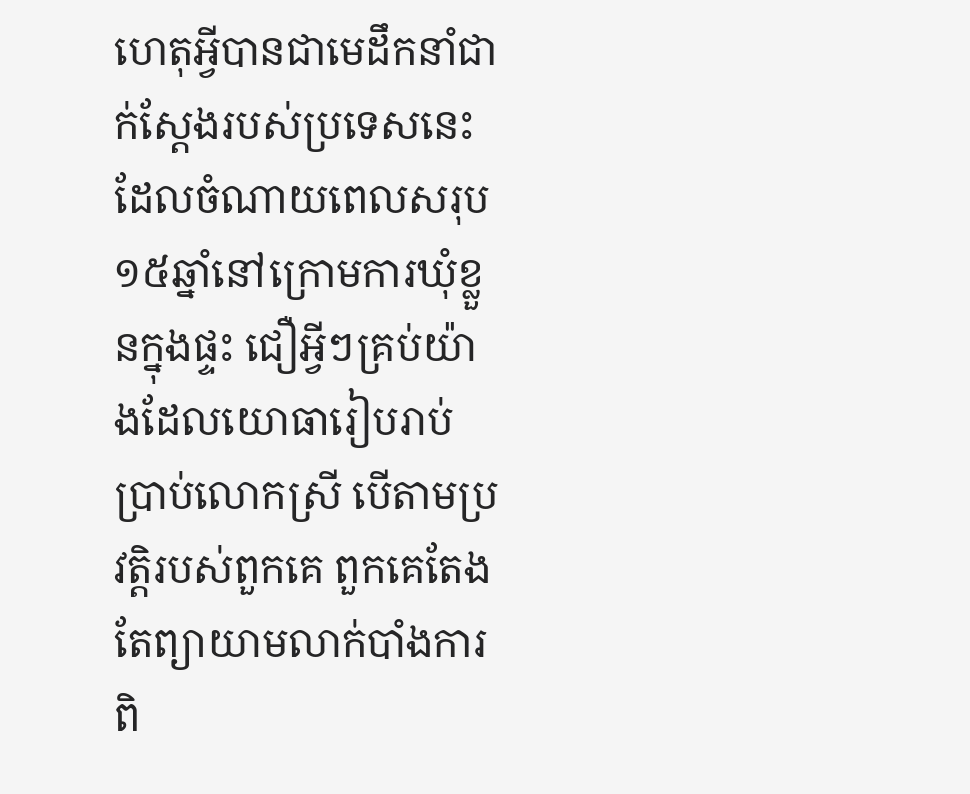ហេតុអ្វីបានជាមេដឹកនាំជាក់ស្ដែងរបស់ប្រទេសនេះ ដែលចំណាយពេលសរុប១៥ឆ្នាំនៅក្រោមការឃុំខ្លួនក្នុងផ្ទះ ជឿអ្វីៗគ្រប់យ៉ាងដែលយោធារៀបរាប់ប្រាប់លោកស្រី បើតាមប្រវត្តិរបស់ពួកគេ ពួកគេតែងតែព្យាយាមលាក់បាំងការពិ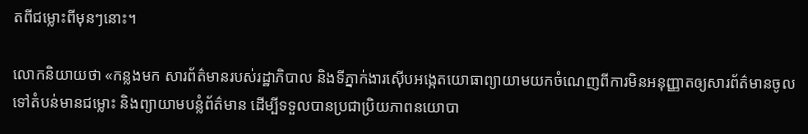តពីជម្លោះពីមុនៗនោះ។

លោកនិយាយថា «កន្លងមក សារព័ត៌មានរបស់រដ្ឋាភិបាល និងទីភ្នាក់ងារស៊ើបអង្កេតយោធាព្យាយាមយកចំណេញពីការមិនអនុញ្ញាតឲ្យសារព័ត៌មានចូលទៅតំបន់មានជម្លោះ និងព្យាយាមបន្លំព័ត៌មាន ដើម្បីទទួលបានប្រជាប្រិយភាពនយោបា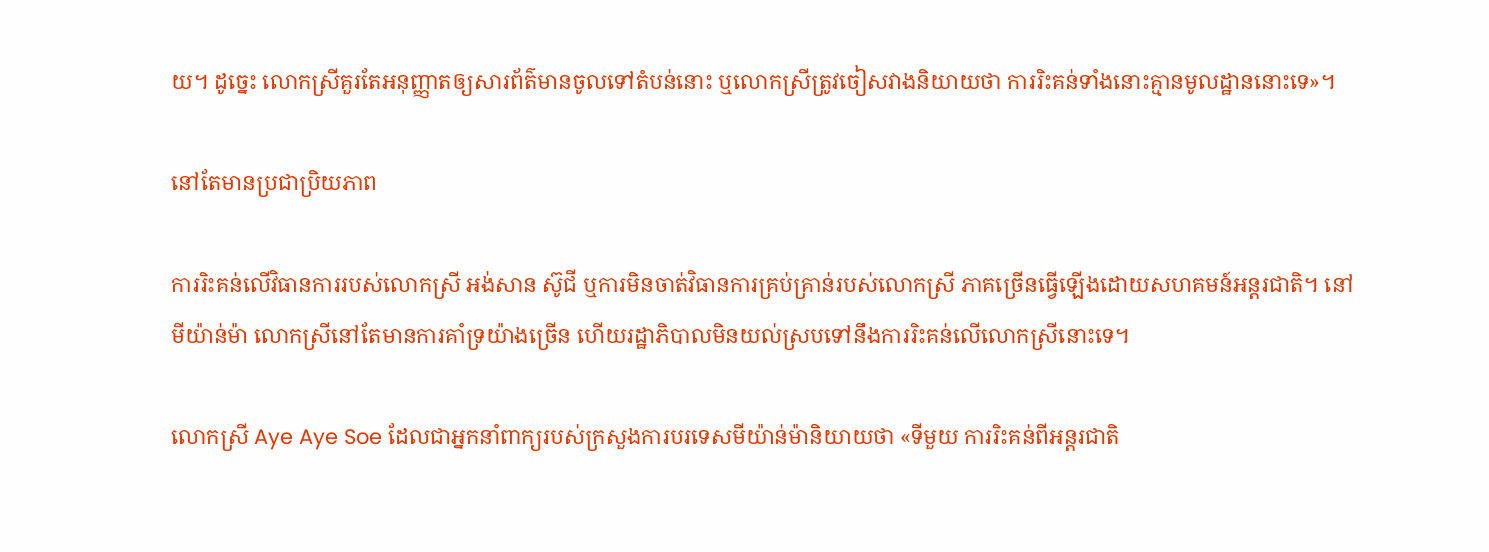យ។ ដូច្នេះ លោកស្រីគួរតែអនុញ្ញាតឲ្យសារព័ត៌មានចូលទៅតំបន់នោះ ឬលោកស្រីត្រូវចៀសវាងនិយាយថា ការរិះគន់ទាំងនោះគ្មានមូលដ្ឋាននោះទេ»។

នៅតែមានប្រជាប្រិយភាព

ការរិះគន់លើវិធានការរបស់លោកស្រី អង់សាន ស៊ូជី ឬការមិនចាត់វិធានការគ្រប់គ្រាន់របស់លោកស្រី ភាគច្រើនធ្វើឡើងដោយសហគមន៍អន្តរជាតិ។ នៅមីយ៉ាន់ម៉ា លោកស្រីនៅតែមានការគាំទ្រយ៉ាងច្រើន ហើយរដ្ឋាភិបាលមិនយល់ស្របទៅនឹងការរិះគន់លើលោកស្រីនោះទេ។

លោកស្រី Aye Aye Soe ដែលជាអ្នកនាំពាក្យរបស់ក្រសួងការបរទេសមីយ៉ាន់ម៉ានិយាយថា «ទីមួយ ការរិះគន់ពីអន្តរជាតិ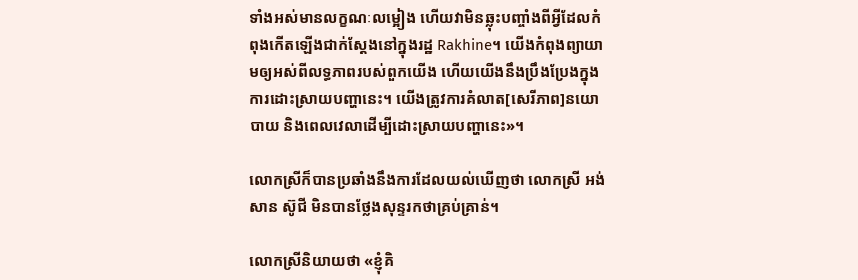ទាំងអស់មានលក្ខណៈលម្អៀង ហើយវាមិនឆ្លុះបញ្ចាំងពីអ្វីដែលកំពុងកើតឡើងជាក់ស្ដែងនៅក្នុងរដ្ឋ Rakhine។ យើងកំពុងព្យាយាមឲ្យអស់ពីលទ្ធភាពរបស់ពួកយើង ហើយយើងនឹងប្រឹងប្រែងក្នុងការដោះស្រាយបញ្ហានេះ។ យើងត្រូវការគំលាត[សេរីភាព]នយោបាយ និងពេលវេលាដើម្បីដោះស្រាយបញ្ហានេះ»។

លោកស្រីក៏បានប្រឆាំងនឹងការដែលយល់ឃើញថា លោកស្រី អង់សាន ស៊ូជី មិនបានថ្លែងសុន្ទរកថាគ្រប់គ្រាន់។

លោកស្រីនិយាយថា «ខ្ញុំគិ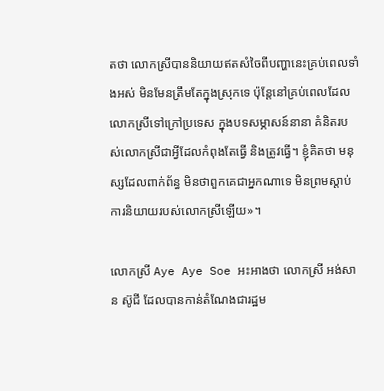តថា លោកស្រីបាននិយាយឥតសំចៃពីបញ្ហានេះគ្រប់ពេលទាំងអស់ មិនមែនត្រឹមតែក្នុងស្រុកទេ ប៉ុន្តែនៅគ្រប់ពេលដែលលោកស្រីទៅក្រៅប្រទេស ក្នុងបទសម្ភាសន៍នានា គំនិតរបស់លោកស្រីជាអ្វីដែលកំពុងតែធ្វើ និងត្រូវធ្វើ។ ខ្ញុំគិតថា មនុស្សដែលពាក់ព័ន្ធ មិនថាពួកគេជាអ្នកណាទេ មិនព្រមស្ដាប់ការនិយាយរបស់លោកស្រីឡើយ»។

លោកស្រី Aye Aye Soe អះអាងថា លោកស្រី អង់សាន ស៊ូជី ដែលបានកាន់តំណែងជារដ្ឋម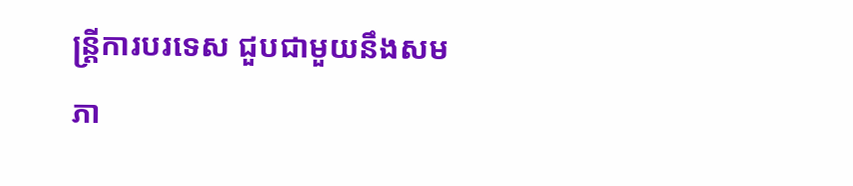ន្ត្រីការបរទេស ជួបជាមួយនឹងសមភា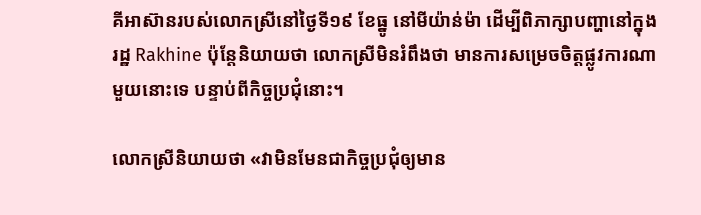គីអាស៊ានរបស់លោកស្រីនៅថ្ងៃទី១៩ ខែធ្នូ នៅមីយ៉ាន់ម៉ា ដើម្បីពិភាក្សាបញ្ហានៅក្នុងរដ្ឋ Rakhine ប៉ុន្តែនិយាយថា លោកស្រីមិនរំពឹងថា មានការសម្រេចចិត្តផ្លូវការណាមួយនោះទេ បន្ទាប់ពីកិច្ចប្រជុំនោះ។

លោកស្រីនិយាយថា «វាមិនមែនជាកិច្ចប្រជុំឲ្យមាន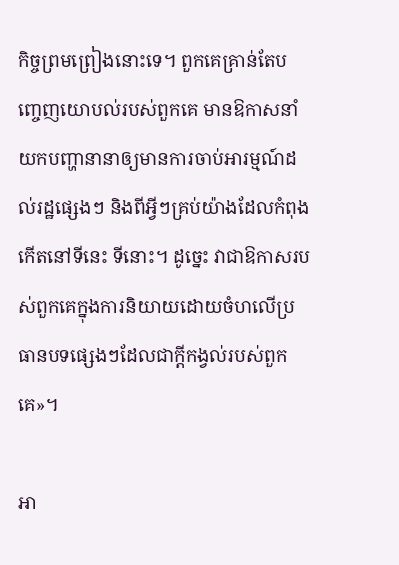កិច្ចព្រមព្រៀងនោះទេ។ ពួកគេគ្រាន់តែបញ្ចេញយោបល់របស់ពួកគេ មានឱកាសនាំយកបញ្ហានានាឲ្យមានការចាប់អារម្មណ៍ដល់រដ្ឋផ្សេងៗ និងពីអ្វីៗគ្រប់យ៉ាងដែលកំពុងកើតនៅទីនេះ ទីនោះ។ ដូច្នេះ វាជាឱកាសរបស់ពួកគេក្នុងការនិយាយដោយចំហលើប្រធានបទផ្សេងៗដែលជាក្ដីកង្វល់របស់ពួកគេ»។

អា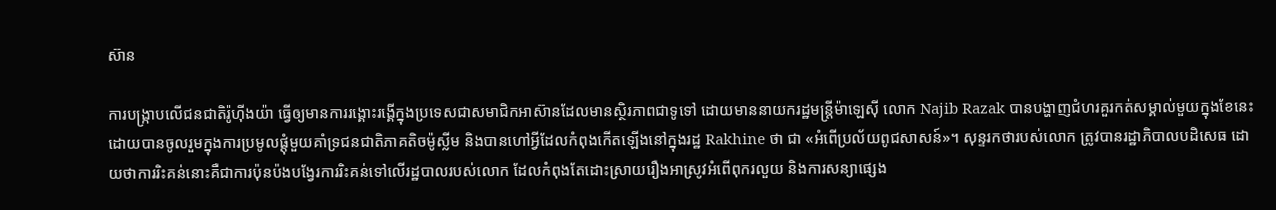ស៊ាន

ការបង្ក្រាបលើជនជាតិរ៉ូហ៊ីងយ៉ា ធ្វើឲ្យមានការរង្គោះរង្គើក្នុងប្រទេសជាសមាជិកអាស៊ានដែលមានស្ថិរភាពជាទូទៅ ដោយមាននាយករដ្ឋមន្ត្រីម៉ាឡេស៊ី លោក Najib Razak បានបង្ហាញជំហរគួរកត់សម្គាល់មួយក្នុងខែនេះ ដោយបានចូលរួមក្នុងការប្រមូលផ្ដុំមួយគាំទ្រជនជាតិភាគតិចម៉ូស្លីម និងបានហៅអ្វីដែលកំពុងកើតឡើងនៅក្នុងរដ្ឋ Rakhine ថា ជា «អំពើប្រល័យពូជសាសន៍»។ សុន្ទរកថារបស់លោក ត្រូវបានរដ្ឋាភិបាលបដិសេធ ដោយថាការរិះគន់នោះគឺជាការប៉ុនប៉ងបង្វែរការរិះគន់ទៅលើរដ្ឋបាលរបស់លោក ដែលកំពុងតែដោះស្រាយរឿងអាស្រូវអំពើពុករលួយ និងការសន្យាផ្សេង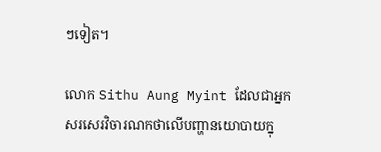ៗទៀត។

លោក Sithu Aung Myint ដែលជាអ្នកសរសេរវិចារណកថាលើបញ្ហានយោបាយក្នុ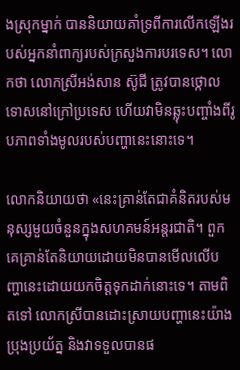ងស្រុកម្នាក់ បាននិយាយគាំទ្រពីការលើកឡើងរបស់អ្នកនាំពាក្យរបស់ក្រសួងការបរទេស។ លោកថា លោកស្រីអង់សាន ស៊ូជី ត្រូវបានថ្កោលទោសនៅក្រៅប្រទេស ហើយវាមិនឆ្លុះបញ្ចាំងពីរូបភាពទាំងមូលរបស់បញ្ហានេះនោះទេ។

លោកនិយាយថា «នេះគ្រាន់តែជាគំនិតរបស់មនុស្សមួយចំនួនក្នុងសហគមន៍អន្តរជាតិ។ ពួកគេគ្រាន់តែនិយាយដោយមិនបានមើលលើបញ្ហានេះដោយយកចិត្តទុកដាក់នោះទេ។ តាមពិតទៅ លោកស្រីបានដោះស្រាយបញ្ហានេះយ៉ាងប្រុងប្រយ័ត្ន និងវាទទួលបានផ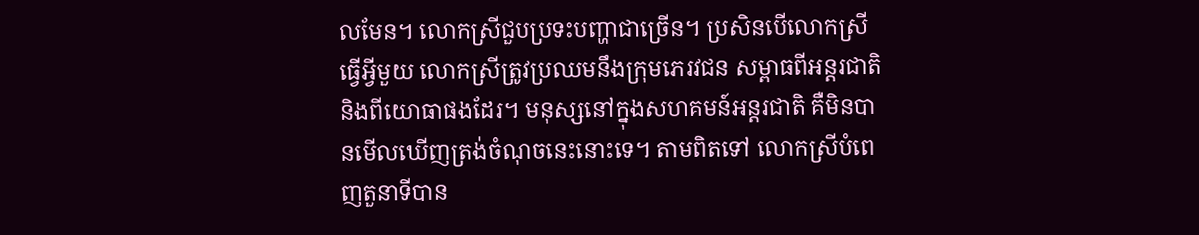លមែន។ លោកស្រីជួបប្រទះបញ្ហាជាច្រើន។ ប្រសិនបើលោកស្រីធ្វើអ្វីមួយ លោកស្រីត្រូវប្រឈមនឹងក្រុមភេរវជន សម្ពាធពីអន្តរជាតិ និងពីយោធាផងដែរ។ មនុស្សនៅក្នុងសហគមន៍អន្តរជាតិ គឺមិនបានមើលឃើញត្រង់ចំណុចនេះនោះទេ។ តាមពិតទៅ លោកស្រីបំពេញតួនាទីបាន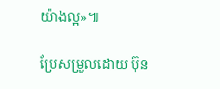យ៉ាងល្អ»៕

ប្រែសម្រួលដោយ ប៊ុន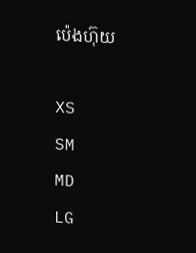ប៉េងហ៊ុយ

XS
SM
MD
LG